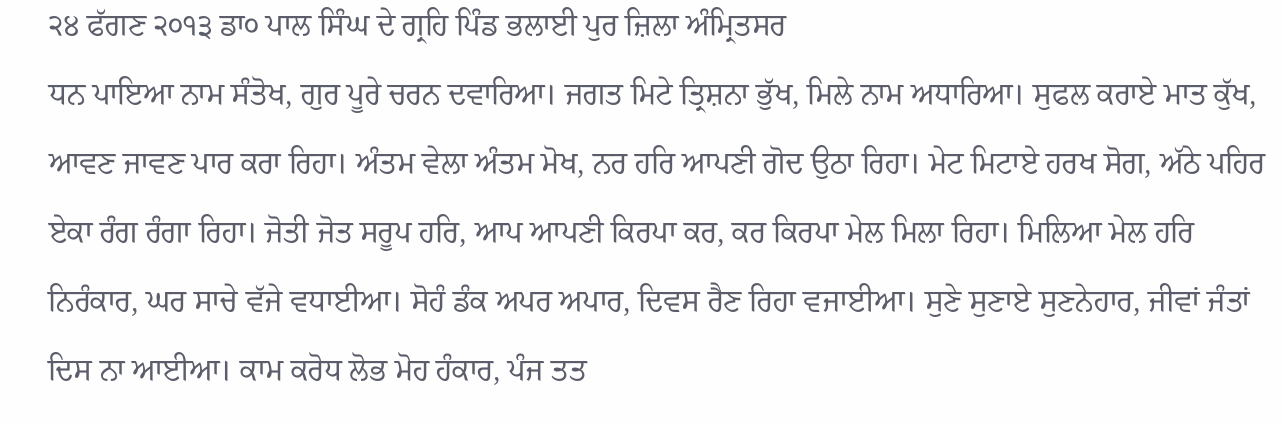੨੪ ਫੱਗਣ ੨੦੧੩ ਡਾ੦ ਪਾਲ ਸਿੰਘ ਦੇ ਗ੍ਰਹਿ ਪਿੰਡ ਭਲਾਈ ਪੁਰ ਜ਼ਿਲਾ ਅੰਮ੍ਰਿਤਸਰ
ਧਨ ਪਾਇਆ ਨਾਮ ਸੰਤੋਖ, ਗੁਰ ਪੂਰੇ ਚਰਨ ਦਵਾਰਿਆ। ਜਗਤ ਮਿਟੇ ਤ੍ਰਿਸ਼ਨਾ ਭੁੱਖ, ਮਿਲੇ ਨਾਮ ਅਧਾਰਿਆ। ਸੁਫਲ ਕਰਾਏ ਮਾਤ ਕੁੱਖ, ਆਵਣ ਜਾਵਣ ਪਾਰ ਕਰਾ ਰਿਹਾ। ਅੰਤਮ ਵੇਲਾ ਅੰਤਮ ਮੋਖ, ਨਰ ਹਰਿ ਆਪਣੀ ਗੋਦ ਉਠਾ ਰਿਹਾ। ਮੇਟ ਮਿਟਾਏ ਹਰਖ ਸੋਗ, ਅੱਠੇ ਪਹਿਰ ਏਕਾ ਰੰਗ ਰੰਗਾ ਰਿਹਾ। ਜੋਤੀ ਜੋਤ ਸਰੂਪ ਹਰਿ, ਆਪ ਆਪਣੀ ਕਿਰਪਾ ਕਰ, ਕਰ ਕਿਰਪਾ ਮੇਲ ਮਿਲਾ ਰਿਹਾ। ਮਿਲਿਆ ਮੇਲ ਹਰਿ ਨਿਰੰਕਾਰ, ਘਰ ਸਾਚੇ ਵੱਜੇ ਵਧਾਈਆ। ਸੋਹੰ ਡੰਕ ਅਪਰ ਅਪਾਰ, ਦਿਵਸ ਰੈਣ ਰਿਹਾ ਵਜਾਈਆ। ਸੁਣੇ ਸੁਣਾਏ ਸੁਣਨੇਹਾਰ, ਜੀਵਾਂ ਜੰਤਾਂ ਦਿਸ ਨਾ ਆਈਆ। ਕਾਮ ਕਰੋਧ ਲੋਭ ਮੋਹ ਹੰਕਾਰ, ਪੰਜ ਤਤ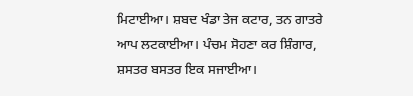ਮਿਟਾਈਆ। ਸ਼ਬਦ ਖੰਡਾ ਤੇਜ ਕਟਾਰ, ਤਨ ਗਾਤਰੇ ਆਪ ਲਟਕਾਈਆ। ਪੰਚਮ ਸੋਹਣਾ ਕਰ ਸ਼ਿੰਗਾਰ, ਸ਼ਸਤਰ ਬਸਤਰ ਇਕ ਸਜਾਈਆ।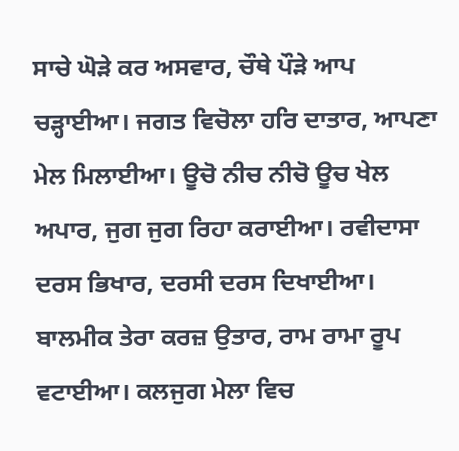ਸਾਚੇ ਘੋੜੇ ਕਰ ਅਸਵਾਰ, ਚੌਥੇ ਪੌੜੇ ਆਪ ਚੜ੍ਹਾਈਆ। ਜਗਤ ਵਿਚੋਲਾ ਹਰਿ ਦਾਤਾਰ, ਆਪਣਾ ਮੇਲ ਮਿਲਾਈਆ। ਊਚੋ ਨੀਚ ਨੀਚੋ ਊਚ ਖੇਲ ਅਪਾਰ, ਜੁਗ ਜੁਗ ਰਿਹਾ ਕਰਾਈਆ। ਰਵੀਦਾਸਾ ਦਰਸ ਭਿਖਾਰ, ਦਰਸੀ ਦਰਸ ਦਿਖਾਈਆ। ਬਾਲਮੀਕ ਤੇਰਾ ਕਰਜ਼ ਉਤਾਰ, ਰਾਮ ਰਾਮਾ ਰੂਪ ਵਟਾਈਆ। ਕਲਜੁਗ ਮੇਲਾ ਵਿਚ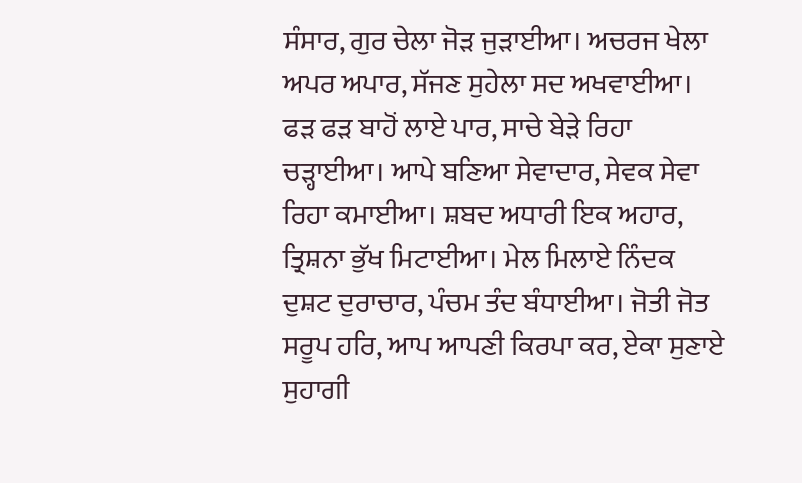ਸੰਸਾਰ, ਗੁਰ ਚੇਲਾ ਜੋੜ ਜੁੜਾਈਆ। ਅਚਰਜ ਖੇਲਾ ਅਪਰ ਅਪਾਰ, ਸੱਜਣ ਸੁਹੇਲਾ ਸਦ ਅਖਵਾਈਆ। ਫੜ ਫੜ ਬਾਹੋਂ ਲਾਏ ਪਾਰ, ਸਾਚੇ ਬੇੜੇ ਰਿਹਾ ਚੜ੍ਹਾਈਆ। ਆਪੇ ਬਣਿਆ ਸੇਵਾਦਾਰ, ਸੇਵਕ ਸੇਵਾ ਰਿਹਾ ਕਮਾਈਆ। ਸ਼ਬਦ ਅਧਾਰੀ ਇਕ ਅਹਾਰ, ਤ੍ਰਿਸ਼ਨਾ ਭੁੱਖ ਮਿਟਾਈਆ। ਮੇਲ ਮਿਲਾਏ ਨਿੰਦਕ ਦੁਸ਼ਟ ਦੁਰਾਚਾਰ, ਪੰਚਮ ਤੰਦ ਬੰਧਾਈਆ। ਜੋਤੀ ਜੋਤ ਸਰੂਪ ਹਰਿ, ਆਪ ਆਪਣੀ ਕਿਰਪਾ ਕਰ, ਏਕਾ ਸੁਣਾਏ ਸੁਹਾਗੀ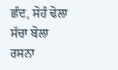ਛੰਦ, ਸੋਹੰ ਢੋਲਾ ਸੱਚਾ ਬੋਲਾ ਰਸਨਾ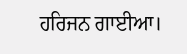ਹਰਿਜਨ ਗਾਈਆ।